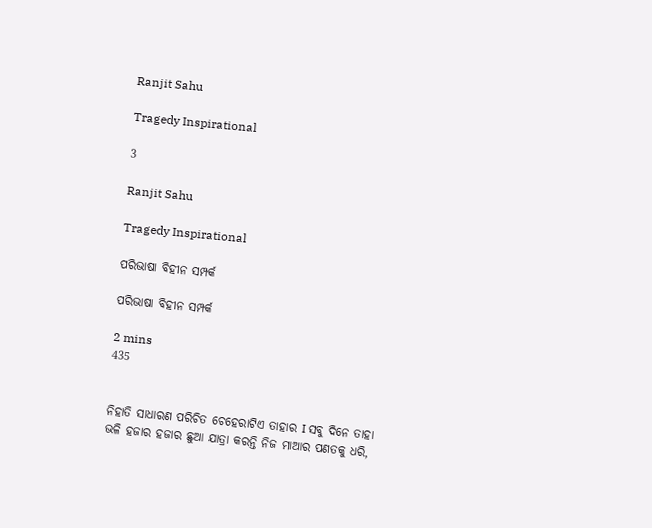Ranjit Sahu

Tragedy Inspirational

3

Ranjit Sahu

Tragedy Inspirational

ପରିଭାଷା ବିହୀନ ସମ୍ପର୍କ

ପରିଭାଷା ବିହୀନ ସମ୍ପର୍କ

2 mins
435


ନିହାତି ସାଧାରଣ ପରିଚିତ ଚେହେରାଟିଏ ତାହାର I ସବୁ ଦିନେ ତାହା ଭଳି ହଜାର ହଜାର ଛୁଆ ଯାତ୍ରା କରନ୍ତି ନିଜ ମାଆର ପଣତକୁ ଧରି,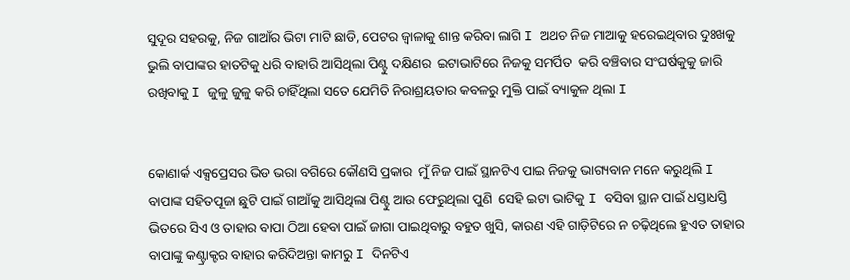ସୁଦୂର ସହରକୁ, ନିଜ ଗାଆଁର ଭିଟା ମାଟି ଛାଡି, ପେଟର ଜ୍ଵାଳାକୁ ଶାନ୍ତ କରିବା ଲାଗି I ଅଥଚ ନିଜ ମାଆକୁ ହରେଇଥିବାର ଦୁଃଖକୁ ଭୁଲି ବାପାଙ୍କର ହାତଟିକୁ ଧରି ବାହାରି ଆସିଥିଲା ପିଣ୍ଟୁ ଦକ୍ଷିଣର  ଇଟାଭାଟିରେ ନିଜକୁ ସମର୍ପିତ  କରି ବଞ୍ଚିବାର ସଂଘର୍ଷକୁକୁ ଜାରି ରଖିବାକୁ I ଜୁଳୁ ଜୁଳୁ କରି ଚାହିଁଥିଲା ସତେ ଯେମିତି ନିରାଶ୍ରୟତାର କବଳରୁ ମୁକ୍ତି ପାଇଁ ବ୍ୟାକୁଳ ଥିଲା I


କୋଣାର୍କ ଏକ୍ସପ୍ରେସର ଭିଡ ଭରା ବଗିରେ କୌଣସି ପ୍ରକାର  ମୁଁ ନିଜ ପାଇଁ ସ୍ଥାନଟିଏ ପାଇ ନିଜକୁ ଭାଗ୍ୟବାନ ମନେ କରୁଥିଲି I ବାପାଙ୍କ ସହିତପୂଜା ଛୁଟି ପାଇଁ ଗାଆଁକୁ ଆସିଥିଲା ପିଣ୍ଟୁ ଆଉ ଫେରୁଥିଲା ପୁଣି  ସେହି ଇଟା ଭାଟିକୁ I ବସିବା ସ୍ଥାନ ପାଇଁ ଧସ୍ତାଧସ୍ତି ଭିତରେ ସିଏ ଓ ତାହାର ବାପା ଠିଆ ହେବା ପାଇଁ ଜାଗା ପାଇଥିବାରୁ ବହୁତ ଖୁସି, କାରଣ ଏହି ଗାଡ଼ିଟିରେ ନ ଚଢ଼ିଥିଲେ ହୁଏତ ତାହାର ବାପାଙ୍କୁ କଣ୍ଟ୍ରାକ୍ଟର ବାହାର କରିଦିଅନ୍ତା କାମରୁ I ଦିନଟିଏ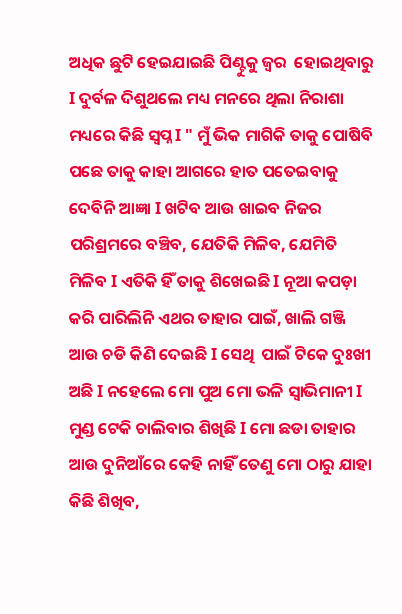ଅଧିକ ଛୁଟି ହେଇଯାଇଛି ପିଣ୍ଟୁକୁ ଜ୍ଵର  ହୋଇଥିବାରୁ  I ଦୁର୍ବଳ ଦିଶୁଥଲେ ମଧ୍ୟ ମନରେ ଥିଲା ନିରାଶା  ମଧ୍ୟରେ କିଛି ସ୍ଵପ୍ନ I " ମୁଁ ଭିକ ମାଗିକି ତାକୁ ପୋଷିବି ପଛେ ତାକୁ କାହା ଆଗରେ ହାତ ପତେଇବାକୁ ଦେବିନି ଆଜ୍ଞା I ଖଟିବ ଆଉ ଖାଇବ ନିଜର ପରିଶ୍ରମରେ ବଞ୍ଚିବ, ଯେତିକି ମିଳିବ, ଯେମିତି ମିଳିବ I ଏତିକି ହିଁ ତାକୁ ଶିଖେଇଛି I ନୂଆ କପଡ଼ା କରି ପାରିଲିନି ଏଥର ତାହାର ପାଇଁ, ଖାଲି ଗଞ୍ଜି ଆଉ ଚଡି କିଣି ଦେଇଛି I ସେଥି  ପାଇଁ ଟିକେ ଦୁଃଖୀ ଅଛି I ନହେଲେ ମୋ ପୁଅ ମୋ ଭଳି ସ୍ଵାଭିମାନୀ I ମୁଣ୍ଡ ଟେକି ଚାଲିବାର ଶିଖିଛି I ମୋ ଛଡା ତାହାର ଆଉ ଦୁନିଆଁରେ କେହି ନାହିଁ ତେଣୁ ମୋ ଠାରୁ ଯାହା କିଛି ଶିଖିବ,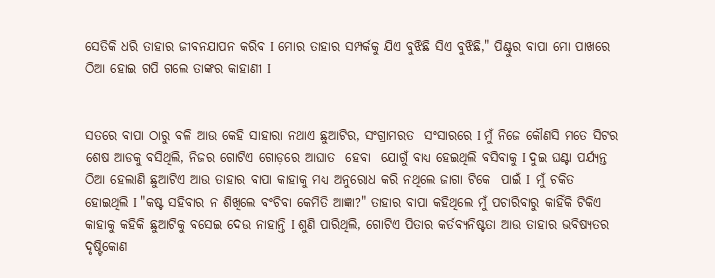ସେତିକି ଧରି ତାହାର ଜୀବନଯାପନ କରିବ I ମୋର ତାହାର ସମ୍ପର୍କକୁ ଯିଏ ବୁଝିଛି ସିଏ ବୁଝିଛି," ପିଣ୍ଟୁର ବାପା ମୋ ପାଖରେ ଠିଆ ହୋଇ ଗପି ଗଲେ ତାଙ୍କର କାହାଣୀ I


ସତରେ ବାପା ଠାରୁ ବଳି ଆଉ କେହି ସାହାରା ନଥାଏ ଛୁଆଟିର, ସଂଗ୍ରାମରତ  ସଂସାରରେ I ମୁଁ ନିଜେ କୌଣସି ମତେ ସିଟର ଶେଷ ଆଡକୁ ବସିଥିଲି, ନିଜର ଗୋଟିଏ ଗୋଡ଼ରେ ଆଘାତ  ହେବା  ଯୋଗୁଁ ବାଧ୍ୟ ହେଇଥିଲି ବସିବାକୁ I ଦୁଇ ଘଣ୍ଟା ପର୍ଯ୍ୟନ୍ତ ଠିଆ ହେଲାଣି ଛୁଆଟିଏ ଆଉ ତାହାର ବାପା କାହାକୁ ମଧ୍ୟ ଅନୁରୋଧ କରି ନଥିଲେ ଜାଗା ଟିକେ  ପାଇଁ I  ମୁଁ ଚକିତ ହୋଇଥିଲି I "କଷ୍ଟ ସହିବାର ନ ଶିଖିଲେ ବଂଚିବା କେମିତି ଆଜ୍ଞା?" ତାହାର ବାପା କହିଥିଲେ ମୁଁ ପଚାରିବାରୁ କାହିଁକି ଟିକିଏ କାହାକୁ କହିକି ଛୁଆଟିକୁ ବସେଇ ଦେଉ ନାହାନ୍ତି I ଶୁଣି ପାରିଥିଲି, ଗୋଟିଏ ପିତାର କର୍ତବ୍ୟନିଷ୍ଟତା ଆଉ ତାହାର ଭବିଷ୍ୟତର ଦୃଷ୍ଟିକୋଣ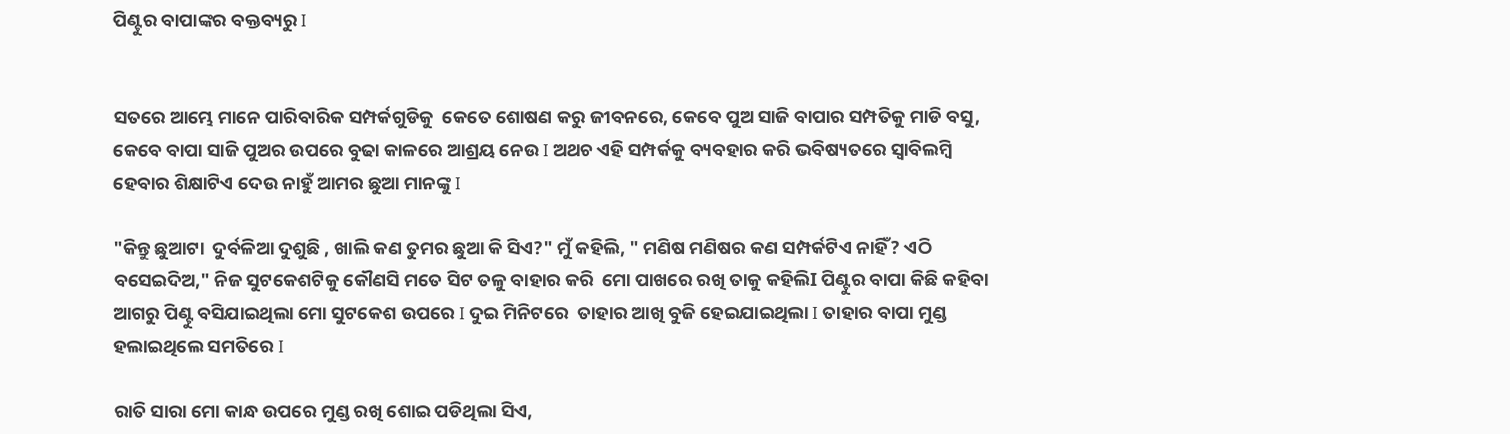ପିଣ୍ଟୁର ବାପାଙ୍କର ବକ୍ତବ୍ୟରୁ I


ସତରେ ଆମ୍ଭେ ମାନେ ପାରିବାରିକ ସମ୍ପର୍କଗୁଡିକୁ  କେତେ ଶୋଷଣ କରୁ ଜୀବନରେ, କେବେ ପୁଅ ସାଜି ବାପାର ସମ୍ପତିକୁ ମାଡି ବସୁ, କେବେ ବାପା ସାଜି ପୁଅର ଉପରେ ବୁଢା କାଳରେ ଆଶ୍ରୟ ନେଉ I ଅଥଚ ଏହି ସମ୍ପର୍କକୁ ବ୍ୟବହାର କରି ଭବିଷ୍ୟତରେ ସ୍ୱାବିଲମ୍ବି ହେବାର ଶିକ୍ଷାଟିଏ ଦେଉ ନାହୁଁ ଆମର ଛୁଆ ମାନଙ୍କୁ I

"କିନ୍ତୁ ଛୁଆଟା  ଦୁର୍ବଳିଆ ଦୁଶୁଛି , ଖାଲି କଣ ତୁମର ଛୁଆ କି ସିଏ?" ମୁଁ କହିଲି, " ମଣିଷ ମଣିଷର କଣ ସମ୍ପର୍କଟିଏ ନାହିଁ? ଏଠି ବସେଇଦିଅ," ନିଜ ସୁଟକେଶଟିକୁ କୌଣସି ମତେ ସିଟ ତଳୁ ବାହାର କରି  ମୋ ପାଖରେ ରଖି ତାକୁ କହିଲିI ପିଣ୍ଟୁର ବାପା କିଛି କହିବା ଆଗରୁ ପିଣ୍ଟୁ ବସିଯାଇଥିଲା ମୋ ସୁଟକେଶ ଉପରେ I ଦୁଇ ମିନିଟରେ  ତାହାର ଆଖି ବୁଜି ହେଇଯାଇଥିଲା I ତାହାର ବାପା ମୁଣ୍ଡ ହଲାଇଥିଲେ ସମତିରେ I

ରାତି ସାରା ମୋ କାନ୍ଧ ଉପରେ ମୁଣ୍ଡ ରଖି ଶୋଇ ପଡିଥିଲା ସିଏ,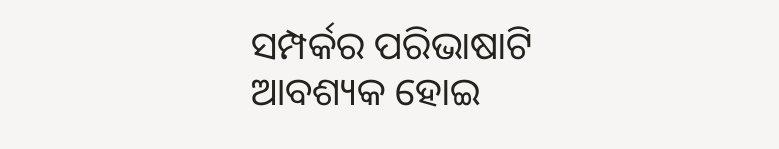ସମ୍ପର୍କର ପରିଭାଷାଟି ଆବଶ୍ୟକ ହୋଇ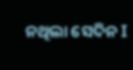ନଥିଲା ସେଦିନ I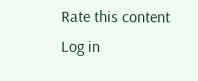Rate this content
Log in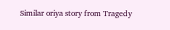Similar oriya story from Tragedy